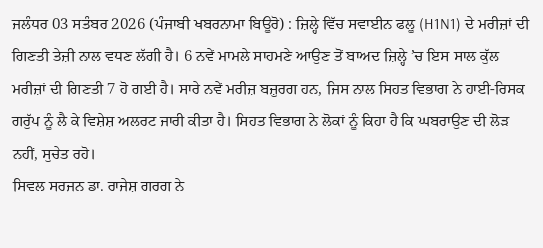ਜਲੰਧਰ 03 ਸਤੰਬਰ 2026 (ਪੰਜਾਬੀ ਖਬਰਨਾਮਾ ਬਿਊਰੋ) : ਜ਼ਿਲ੍ਹੇ ਵਿੱਚ ਸਵਾਈਨ ਫਲੂ (H1N1) ਦੇ ਮਰੀਜ਼ਾਂ ਦੀ ਗਿਣਤੀ ਤੇਜ਼ੀ ਨਾਲ ਵਧਣ ਲੱਗੀ ਹੈ। 6 ਨਵੇਂ ਮਾਮਲੇ ਸਾਹਮਣੇ ਆਉਣ ਤੋਂ ਬਾਅਦ ਜ਼ਿਲ੍ਹੇ ’ਚ ਇਸ ਸਾਲ ਕੁੱਲ ਮਰੀਜ਼ਾਂ ਦੀ ਗਿਣਤੀ 7 ਹੋ ਗਈ ਹੈ। ਸਾਰੇ ਨਵੇਂ ਮਰੀਜ਼ ਬਜ਼ੁਰਗ ਹਨ, ਜਿਸ ਨਾਲ ਸਿਹਤ ਵਿਭਾਗ ਨੇ ਹਾਈ-ਰਿਸਕ ਗਰੁੱਪ ਨੂੰ ਲੈ ਕੇ ਵਿਸ਼ੇਸ਼ ਅਲਰਟ ਜਾਰੀ ਕੀਤਾ ਹੈ। ਸਿਹਤ ਵਿਭਾਗ ਨੇ ਲੋਕਾਂ ਨੂੰ ਕਿਹਾ ਹੈ ਕਿ ਘਬਰਾਉਣ ਦੀ ਲੋੜ ਨਹੀਂ, ਸੁਚੇਤ ਰਹੋ।
ਸਿਵਲ ਸਰਜਨ ਡਾ. ਰਾਜੇਸ਼ ਗਰਗ ਨੇ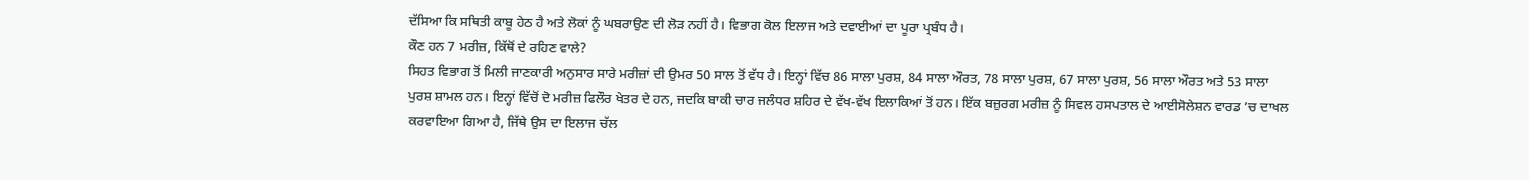ਦੱਸਿਆ ਕਿ ਸਥਿਤੀ ਕਾਬੂ ਹੇਠ ਹੈ ਅਤੇ ਲੋਕਾਂ ਨੂੰ ਘਬਰਾਉਣ ਦੀ ਲੋੜ ਨਹੀਂ ਹੈ। ਵਿਭਾਗ ਕੋਲ ਇਲਾਜ ਅਤੇ ਦਵਾਈਆਂ ਦਾ ਪੂਰਾ ਪ੍ਰਬੰਧ ਹੈ।
ਕੌਣ ਹਨ 7 ਮਰੀਜ਼, ਕਿੱਥੋਂ ਦੇ ਰਹਿਣ ਵਾਲੇ?
ਸਿਹਤ ਵਿਭਾਗ ਤੋਂ ਮਿਲੀ ਜਾਣਕਾਰੀ ਅਨੁਸਾਰ ਸਾਰੇ ਮਰੀਜ਼ਾਂ ਦੀ ਉਮਰ 50 ਸਾਲ ਤੋਂ ਵੱਧ ਹੈ। ਇਨ੍ਹਾਂ ਵਿੱਚ 86 ਸਾਲਾ ਪੁਰਸ਼, 84 ਸਾਲਾ ਔਰਤ, 78 ਸਾਲਾ ਪੁਰਸ਼, 67 ਸਾਲਾ ਪੁਰਸ਼, 56 ਸਾਲਾ ਔਰਤ ਅਤੇ 53 ਸਾਲਾ ਪੁਰਸ਼ ਸ਼ਾਮਲ ਹਨ। ਇਨ੍ਹਾਂ ਵਿੱਚੋਂ ਦੋ ਮਰੀਜ਼ ਫਿਲੌਰ ਖੇਤਰ ਦੇ ਹਨ, ਜਦਕਿ ਬਾਕੀ ਚਾਰ ਜਲੰਧਰ ਸ਼ਹਿਰ ਦੇ ਵੱਖ-ਵੱਖ ਇਲਾਕਿਆਂ ਤੋਂ ਹਨ। ਇੱਕ ਬਜ਼ੁਰਗ ਮਰੀਜ਼ ਨੂੰ ਸਿਵਲ ਹਸਪਤਾਲ ਦੇ ਆਈਸੋਲੇਸ਼ਨ ਵਾਰਡ ’ਚ ਦਾਖਲ ਕਰਵਾਇਆ ਗਿਆ ਹੈ, ਜਿੱਥੇ ਉਸ ਦਾ ਇਲਾਜ ਚੱਲ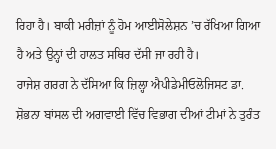ਰਿਹਾ ਹੈ। ਬਾਕੀ ਮਰੀਜ਼ਾਂ ਨੂੰ ਹੋਮ ਆਈਸੋਲੇਸ਼ਨ ’ਚ ਰੱਖਿਆ ਗਿਆ ਹੈ ਅਤੇ ਉਨ੍ਹਾਂ ਦੀ ਹਾਲਤ ਸਥਿਰ ਦੱਸੀ ਜਾ ਰਹੀ ਹੈ।
ਰਾਜੇਸ਼ ਗਰਗ ਨੇ ਦੱਸਿਆ ਕਿ ਜ਼ਿਲ੍ਹਾ ਐਪੀਡੇਮੀਓਲੋਜਿਸਟ ਡਾ. ਸ਼ੋਭਨਾ ਬਾਂਸਲ ਦੀ ਅਗਵਾਈ ਵਿੱਚ ਵਿਭਾਗ ਦੀਆਂ ਟੀਮਾਂ ਨੇ ਤੁਰੰਤ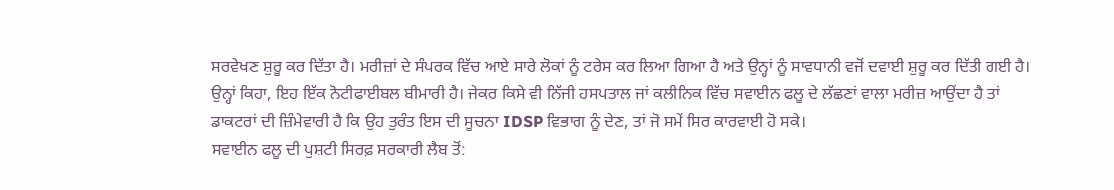ਸਰਵੇਖਣ ਸ਼ੁਰੂ ਕਰ ਦਿੱਤਾ ਹੈ। ਮਰੀਜ਼ਾਂ ਦੇ ਸੰਪਰਕ ਵਿੱਚ ਆਏ ਸਾਰੇ ਲੋਕਾਂ ਨੂੰ ਟਰੇਸ ਕਰ ਲਿਆ ਗਿਆ ਹੈ ਅਤੇ ਉਨ੍ਹਾਂ ਨੂੰ ਸਾਵਧਾਨੀ ਵਜੋਂ ਦਵਾਈ ਸ਼ੁਰੂ ਕਰ ਦਿੱਤੀ ਗਈ ਹੈ।
ਉਨ੍ਹਾਂ ਕਿਹਾ, ਇਹ ਇੱਕ ਨੋਟੀਫਾਈਬਲ ਬੀਮਾਰੀ ਹੈ। ਜੇਕਰ ਕਿਸੇ ਵੀ ਨਿੱਜੀ ਹਸਪਤਾਲ ਜਾਂ ਕਲੀਨਿਕ ਵਿੱਚ ਸਵਾਈਨ ਫਲੂ ਦੇ ਲੱਛਣਾਂ ਵਾਲਾ ਮਰੀਜ਼ ਆਉਂਦਾ ਹੈ ਤਾਂ ਡਾਕਟਰਾਂ ਦੀ ਜ਼ਿੰਮੇਵਾਰੀ ਹੈ ਕਿ ਉਹ ਤੁਰੰਤ ਇਸ ਦੀ ਸੂਚਨਾ IDSP ਵਿਭਾਗ ਨੂੰ ਦੇਣ, ਤਾਂ ਜੋ ਸਮੇਂ ਸਿਰ ਕਾਰਵਾਈ ਹੋ ਸਕੇ।
ਸਵਾਈਨ ਫਲੂ ਦੀ ਪੁਸ਼ਟੀ ਸਿਰਫ਼ ਸਰਕਾਰੀ ਲੈਬ ਤੋਂ: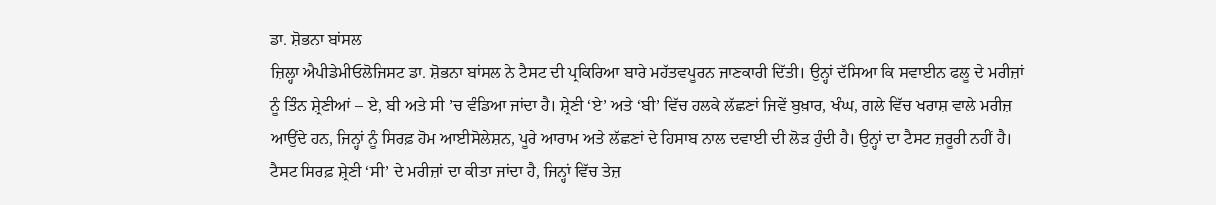ਡਾ. ਸ਼ੋਭਨਾ ਬਾਂਸਲ
ਜ਼ਿਲ੍ਹਾ ਐਪੀਡੇਮੀਓਲੋਜਿਸਟ ਡਾ. ਸ਼ੋਭਨਾ ਬਾਂਸਲ ਨੇ ਟੈਸਟ ਦੀ ਪ੍ਰਕਿਰਿਆ ਬਾਰੇ ਮਹੱਤਵਪੂਰਨ ਜਾਣਕਾਰੀ ਦਿੱਤੀ। ਉਨ੍ਹਾਂ ਦੱਸਿਆ ਕਿ ਸਵਾਈਨ ਫਲੂ ਦੇ ਮਰੀਜ਼ਾਂ ਨੂੰ ਤਿੰਨ ਸ਼੍ਰੇਣੀਆਂ – ਏ, ਬੀ ਅਤੇ ਸੀ ’ਚ ਵੰਡਿਆ ਜਾਂਦਾ ਹੈ। ਸ਼੍ਰੇਣੀ ‘ਏ’ ਅਤੇ ‘ਬੀ’ ਵਿੱਚ ਹਲਕੇ ਲੱਛਣਾਂ ਜਿਵੇਂ ਬੁਖ਼ਾਰ, ਖੰਘ, ਗਲੇ ਵਿੱਚ ਖਰਾਸ਼ ਵਾਲੇ ਮਰੀਜ਼ ਆਉਂਦੇ ਹਨ, ਜਿਨ੍ਹਾਂ ਨੂੰ ਸਿਰਫ਼ ਹੋਮ ਆਈਸੋਲੇਸ਼ਨ, ਪੂਰੇ ਆਰਾਮ ਅਤੇ ਲੱਛਣਾਂ ਦੇ ਹਿਸਾਬ ਨਾਲ ਦਵਾਈ ਦੀ ਲੋੜ ਹੁੰਦੀ ਹੈ। ਉਨ੍ਹਾਂ ਦਾ ਟੈਸਟ ਜ਼ਰੂਰੀ ਨਹੀਂ ਹੈ।
ਟੈਸਟ ਸਿਰਫ਼ ਸ਼੍ਰੇਣੀ ‘ਸੀ’ ਦੇ ਮਰੀਜ਼ਾਂ ਦਾ ਕੀਤਾ ਜਾਂਦਾ ਹੈ, ਜਿਨ੍ਹਾਂ ਵਿੱਚ ਤੇਜ਼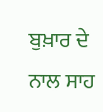ਬੁਖ਼ਾਰ ਦੇ ਨਾਲ ਸਾਹ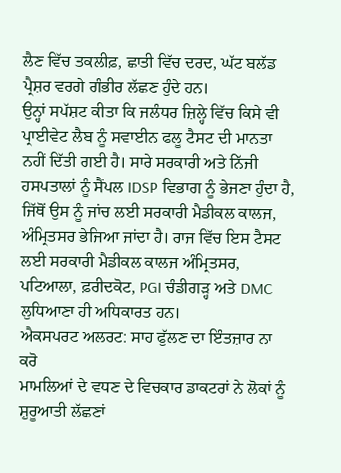ਲੈਣ ਵਿੱਚ ਤਕਲੀਫ਼, ਛਾਤੀ ਵਿੱਚ ਦਰਦ, ਘੱਟ ਬਲੱਡ ਪ੍ਰੈਸ਼ਰ ਵਰਗੇ ਗੰਭੀਰ ਲੱਛਣ ਹੁੰਦੇ ਹਨ।
ਉਨ੍ਹਾਂ ਸਪੱਸ਼ਟ ਕੀਤਾ ਕਿ ਜਲੰਧਰ ਜ਼ਿਲ੍ਹੇ ਵਿੱਚ ਕਿਸੇ ਵੀ ਪ੍ਰਾਈਵੇਟ ਲੈਬ ਨੂੰ ਸਵਾਈਨ ਫਲੂ ਟੈਸਟ ਦੀ ਮਾਨਤਾ ਨਹੀਂ ਦਿੱਤੀ ਗਈ ਹੈ। ਸਾਰੇ ਸਰਕਾਰੀ ਅਤੇ ਨਿੱਜੀ ਹਸਪਤਾਲਾਂ ਨੂੰ ਸੈਂਪਲ IDSP ਵਿਭਾਗ ਨੂੰ ਭੇਜਣਾ ਹੁੰਦਾ ਹੈ, ਜਿੱਥੋਂ ਉਸ ਨੂੰ ਜਾਂਚ ਲਈ ਸਰਕਾਰੀ ਮੈਡੀਕਲ ਕਾਲਜ, ਅੰਮ੍ਰਿਤਸਰ ਭੇਜਿਆ ਜਾਂਦਾ ਹੈ। ਰਾਜ ਵਿੱਚ ਇਸ ਟੈਸਟ ਲਈ ਸਰਕਾਰੀ ਮੈਡੀਕਲ ਕਾਲਜ ਅੰਮ੍ਰਿਤਸਰ, ਪਟਿਆਲਾ, ਫ਼ਰੀਦਕੋਟ, PGI ਚੰਡੀਗੜ੍ਹ ਅਤੇ DMC ਲੁਧਿਆਣਾ ਹੀ ਅਧਿਕਾਰਤ ਹਨ।
ਐਕਸਪਰਟ ਅਲਰਟ: ਸਾਹ ਫੁੱਲਣ ਦਾ ਇੰਤਜ਼ਾਰ ਨਾ ਕਰੋ
ਮਾਮਲਿਆਂ ਦੇ ਵਧਣ ਦੇ ਵਿਚਕਾਰ ਡਾਕਟਰਾਂ ਨੇ ਲੋਕਾਂ ਨੂੰ ਸ਼ੁਰੂਆਤੀ ਲੱਛਣਾਂ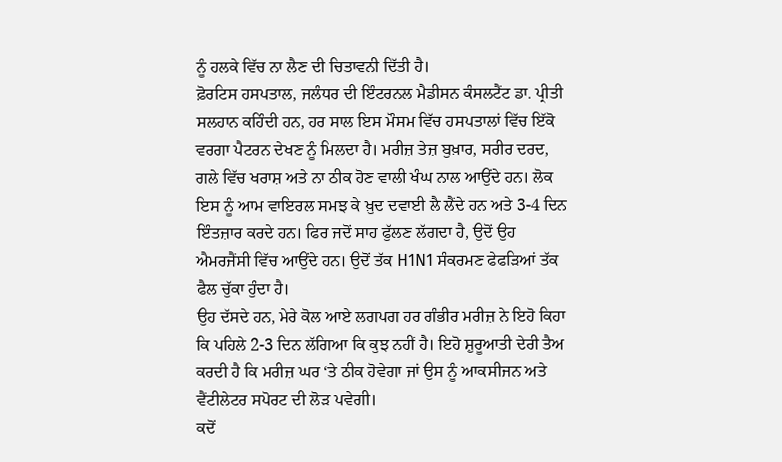ਨੂੰ ਹਲਕੇ ਵਿੱਚ ਨਾ ਲੈਣ ਦੀ ਚਿਤਾਵਨੀ ਦਿੱਤੀ ਹੈ।
ਫ਼ੋਰਟਿਸ ਹਸਪਤਾਲ, ਜਲੰਧਰ ਦੀ ਇੰਟਰਨਲ ਮੈਡੀਸਨ ਕੰਸਲਟੈਂਟ ਡਾ. ਪ੍ਰੀਤੀ ਸਲਹਾਨ ਕਹਿੰਦੀ ਹਨ, ਹਰ ਸਾਲ ਇਸ ਮੌਸਮ ਵਿੱਚ ਹਸਪਤਾਲਾਂ ਵਿੱਚ ਇੱਕੋ ਵਰਗਾ ਪੈਟਰਨ ਦੇਖਣ ਨੂੰ ਮਿਲਦਾ ਹੈ। ਮਰੀਜ਼ ਤੇਜ਼ ਬੁਖ਼ਾਰ, ਸਰੀਰ ਦਰਦ, ਗਲੇ ਵਿੱਚ ਖਰਾਸ਼ ਅਤੇ ਨਾ ਠੀਕ ਹੋਣ ਵਾਲੀ ਖੰਘ ਨਾਲ ਆਉਂਦੇ ਹਨ। ਲੋਕ ਇਸ ਨੂੰ ਆਮ ਵਾਇਰਲ ਸਮਝ ਕੇ ਖ਼ੁਦ ਦਵਾਈ ਲੈ ਲੈਂਦੇ ਹਨ ਅਤੇ 3-4 ਦਿਨ ਇੰਤਜ਼ਾਰ ਕਰਦੇ ਹਨ। ਫਿਰ ਜਦੋਂ ਸਾਹ ਫੁੱਲਣ ਲੱਗਦਾ ਹੈ, ਉਦੋਂ ਉਹ ਐਮਰਜੈਂਸੀ ਵਿੱਚ ਆਉਂਦੇ ਹਨ। ਉਦੋਂ ਤੱਕ H1N1 ਸੰਕਰਮਣ ਫੇਫੜਿਆਂ ਤੱਕ ਫੈਲ ਚੁੱਕਾ ਹੁੰਦਾ ਹੈ।
ਉਹ ਦੱਸਦੇ ਹਨ, ਮੇਰੇ ਕੋਲ ਆਏ ਲਗਪਗ ਹਰ ਗੰਭੀਰ ਮਰੀਜ਼ ਨੇ ਇਹੋ ਕਿਹਾ ਕਿ ਪਹਿਲੇ 2-3 ਦਿਨ ਲੱਗਿਆ ਕਿ ਕੁਝ ਨਹੀਂ ਹੈ। ਇਹੋ ਸ਼ੁਰੂਆਤੀ ਦੇਰੀ ਤੈਅ ਕਰਦੀ ਹੈ ਕਿ ਮਰੀਜ਼ ਘਰ ‘ਤੇ ਠੀਕ ਹੋਵੇਗਾ ਜਾਂ ਉਸ ਨੂੰ ਆਕਸੀਜਨ ਅਤੇ ਵੈਂਟੀਲੇਟਰ ਸਪੋਰਟ ਦੀ ਲੋੜ ਪਵੇਗੀ।
ਕਦੋਂ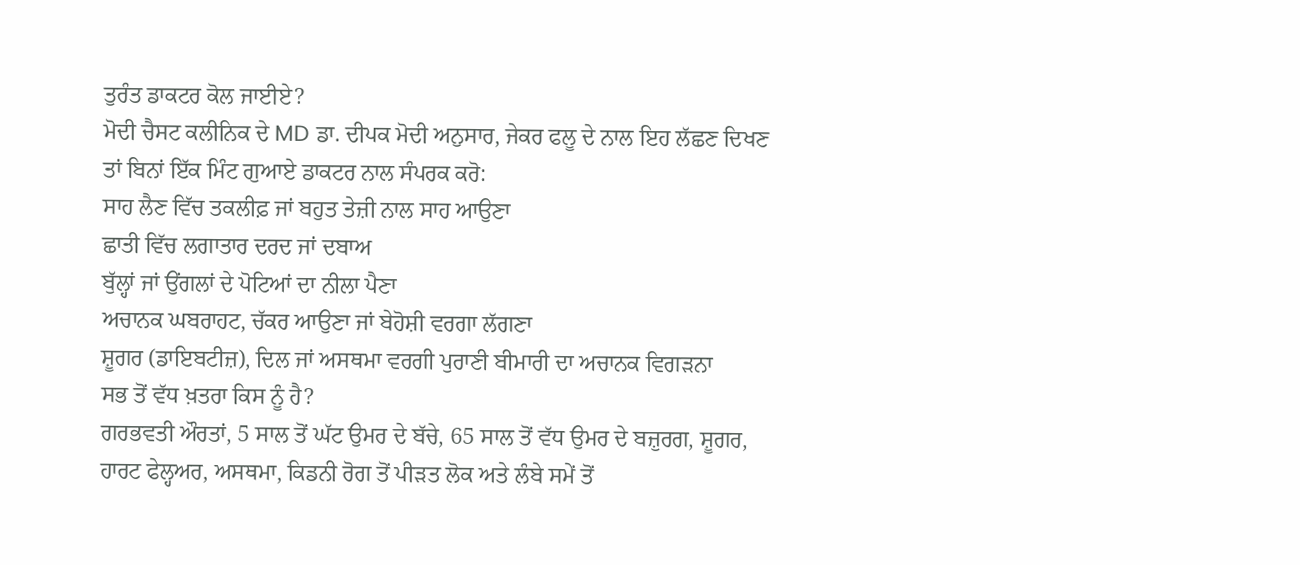ਤੁਰੰਤ ਡਾਕਟਰ ਕੋਲ ਜਾਈਏ?
ਮੋਦੀ ਚੈਸਟ ਕਲੀਨਿਕ ਦੇ MD ਡਾ. ਦੀਪਕ ਮੋਦੀ ਅਨੁਸਾਰ, ਜੇਕਰ ਫਲੂ ਦੇ ਨਾਲ ਇਹ ਲੱਛਣ ਦਿਖਣ ਤਾਂ ਬਿਨਾਂ ਇੱਕ ਮਿੰਟ ਗੁਆਏ ਡਾਕਟਰ ਨਾਲ ਸੰਪਰਕ ਕਰੋ:
ਸਾਹ ਲੈਣ ਵਿੱਚ ਤਕਲੀਫ਼ ਜਾਂ ਬਹੁਤ ਤੇਜ਼ੀ ਨਾਲ ਸਾਹ ਆਉਣਾ
ਛਾਤੀ ਵਿੱਚ ਲਗਾਤਾਰ ਦਰਦ ਜਾਂ ਦਬਾਅ
ਬੁੱਲ੍ਹਾਂ ਜਾਂ ਉਂਗਲਾਂ ਦੇ ਪੋਟਿਆਂ ਦਾ ਨੀਲਾ ਪੈਣਾ
ਅਚਾਨਕ ਘਬਰਾਹਟ, ਚੱਕਰ ਆਉਣਾ ਜਾਂ ਬੇਹੋਸ਼ੀ ਵਰਗਾ ਲੱਗਣਾ
ਸ਼ੂਗਰ (ਡਾਇਬਟੀਜ਼), ਦਿਲ ਜਾਂ ਅਸਥਮਾ ਵਰਗੀ ਪੁਰਾਣੀ ਬੀਮਾਰੀ ਦਾ ਅਚਾਨਕ ਵਿਗੜਨਾ
ਸਭ ਤੋਂ ਵੱਧ ਖ਼ਤਰਾ ਕਿਸ ਨੂੰ ਹੈ?
ਗਰਭਵਤੀ ਔਰਤਾਂ, 5 ਸਾਲ ਤੋਂ ਘੱਟ ਉਮਰ ਦੇ ਬੱਚੇ, 65 ਸਾਲ ਤੋਂ ਵੱਧ ਉਮਰ ਦੇ ਬਜ਼ੁਰਗ, ਸ਼ੂਗਰ, ਹਾਰਟ ਫੇਲ੍ਹਅਰ, ਅਸਥਮਾ, ਕਿਡਨੀ ਰੋਗ ਤੋਂ ਪੀੜਤ ਲੋਕ ਅਤੇ ਲੰਬੇ ਸਮੇਂ ਤੋਂ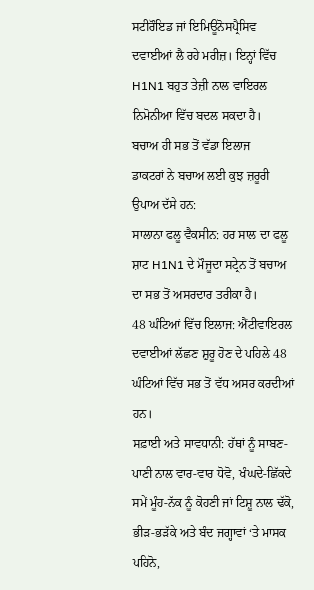ਸਟੀਰੌਇਡ ਜਾਂ ਇਮਿਊਨੋਸਪ੍ਰੈਸਿਵ ਦਵਾਈਆਂ ਲੈ ਰਹੇ ਮਰੀਜ਼। ਇਨ੍ਹਾਂ ਵਿੱਚ H1N1 ਬਹੁਤ ਤੇਜ਼ੀ ਨਾਲ ਵਾਇਰਲ ਨਿਮੋਨੀਆ ਵਿੱਚ ਬਦਲ ਸਕਦਾ ਹੈ।
ਬਚਾਅ ਹੀ ਸਭ ਤੋਂ ਵੱਡਾ ਇਲਾਜ
ਡਾਕਟਰਾਂ ਨੇ ਬਚਾਅ ਲਈ ਕੁਝ ਜ਼ਰੂਰੀ ਉਪਾਅ ਦੱਸੇ ਹਨ:
ਸਾਲਾਨਾ ਫਲੂ ਵੈਕਸੀਨ: ਹਰ ਸਾਲ ਦਾ ਫਲੂ ਸ਼ਾਟ H1N1 ਦੇ ਮੌਜੂਦਾ ਸਟ੍ਰੇਨ ਤੋਂ ਬਚਾਅ ਦਾ ਸਭ ਤੋਂ ਅਸਰਦਾਰ ਤਰੀਕਾ ਹੈ।
48 ਘੰਟਿਆਂ ਵਿੱਚ ਇਲਾਜ: ਐਂਟੀਵਾਇਰਲ ਦਵਾਈਆਂ ਲੱਛਣ ਸ਼ੁਰੂ ਹੋਣ ਦੇ ਪਹਿਲੇ 48 ਘੰਟਿਆਂ ਵਿੱਚ ਸਭ ਤੋਂ ਵੱਧ ਅਸਰ ਕਰਦੀਆਂ ਹਨ।
ਸਫ਼ਾਈ ਅਤੇ ਸਾਵਧਾਨੀ: ਹੱਥਾਂ ਨੂੰ ਸਾਬਣ-ਪਾਣੀ ਨਾਲ ਵਾਰ-ਵਾਰ ਧੋਵੋ, ਖੰਘਦੇ-ਛਿੱਕਦੇ ਸਮੇਂ ਮੂੰਹ-ਨੱਕ ਨੂੰ ਕੋਹਣੀ ਜਾਂ ਟਿਸ਼ੂ ਨਾਲ ਢੱਕੋ, ਭੀੜ-ਭੜੱਕੇ ਅਤੇ ਬੰਦ ਜਗ੍ਹਾਵਾਂ ‘ਤੇ ਮਾਸਕ ਪਹਿਨੋ,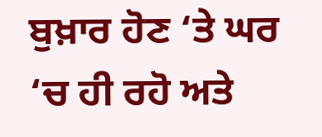ਬੁਖ਼ਾਰ ਹੋਣ ‘ਤੇ ਘਰ ‘ਚ ਹੀ ਰਹੋ ਅਤੇ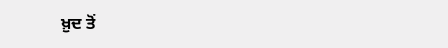ਖ਼ੁਦ ਤੋਂ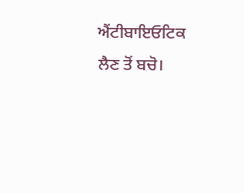ਐਂਟੀਬਾਇਓਟਿਕ ਲੈਣ ਤੋਂ ਬਚੋ।